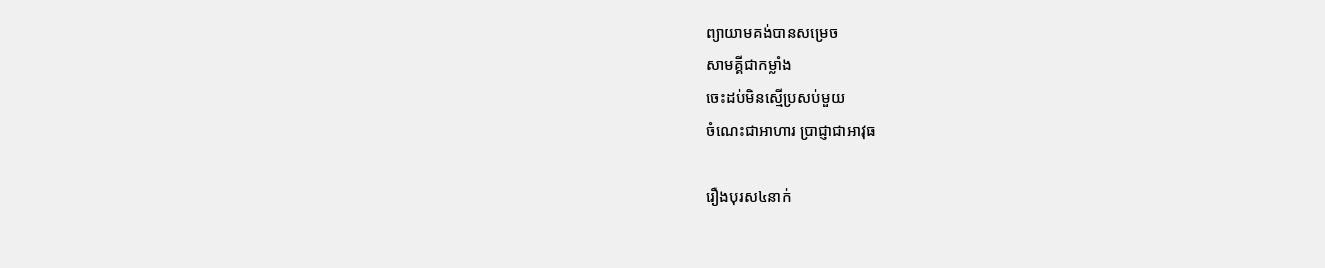ព្យាយាមគង់បានសម្រេច
សាមគ្គីជាកម្លាំង
ចេះដប់មិនស្មើប្រសប់មួយ
ចំណេះជាអាហារ ប្រាជ្ញាជាអាវុធ

រឿងបុរស៤នាក់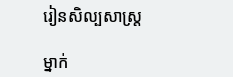រៀនសិល្បសាស្ត្រ

ម្នាក់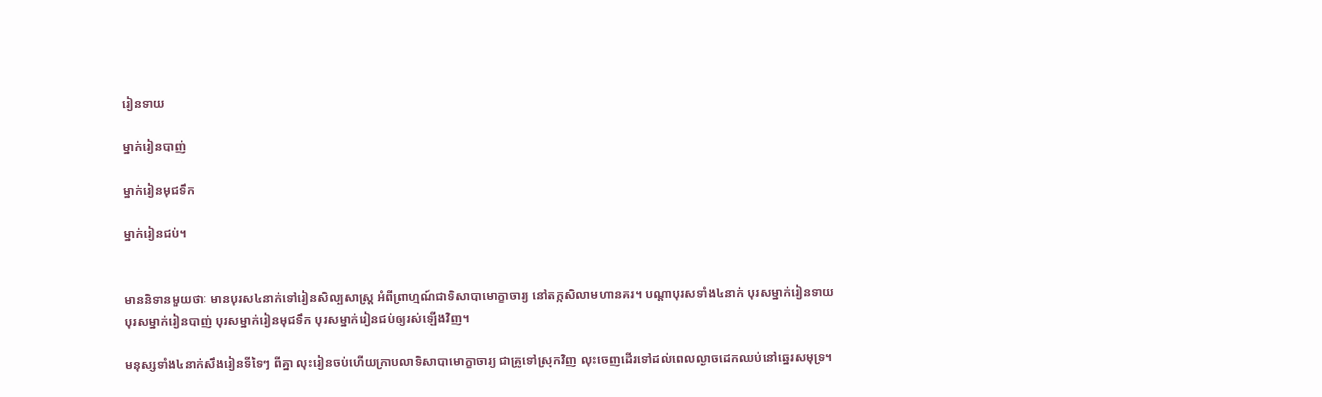រៀនទាយ

ម្នាក់រៀនបាញ់

ម្នាក់រៀនមុជទឹក

ម្នាក់រៀនជប់។


មាននិទានមួយថាៈ មានបុរស៤នាក់ទៅរៀនសិល្បសាស្ត្រ អំពីព្រាហ្មណ៍ជាទិសាបាមោក្ខាចារ្យ នៅតក្កសិលាមហានគរ។ បណ្តាបុរសទាំង៤នាក់ បុរសម្នាក់រៀនទាយ បុរសម្នាក់រៀនបាញ់ បុរសម្នាក់រៀនមុជទឹក បុរសម្នាក់រៀនជប់ឲ្យរស់ឡើងវិញ។

មនុស្សទាំង៤នាក់សឹងរៀនទីទៃៗ ពីគ្នា លុះរៀនចប់ហើយក្រាបលាទិសាបាមោក្ខាចារ្យ ជាគ្រូទៅស្រុកវិញ លុះចេញដើរទៅដល់ពេលល្ងាចដេកឈប់នៅឆ្នេរសមុទ្រ។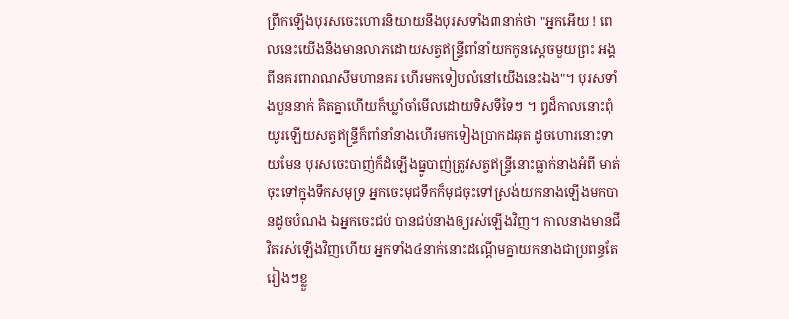ព្រឹកឡើងបុរសចេះហោរនិយាយនឹងបុរសទាំង៣នាក់ថា "អ្នកអើយ ! ពេលនេះយើងនឹងមានលាភដោយសត្វឥន្ទ្រីពាំនាំយកកូនស្តេចមួយព្រះ អង្គ ពីនគរពារាណសីមហានគរ ហើរមកទៀបលំនៅយើងនេះឯង"។ បុរសទាំងបួននាក់ គិតគ្នាហើយក៏ឃ្លាំចាំមើលដោយទិសទីទៃៗ ។ ឰដ៏កាលនោះពុំយូរឡើយសត្វឥន្ទ្រីក៏ពាំនាំនាងហើរមកទៀងប្រាកដឆុត ដូចហោរនោះទាយមែន បុរសចេះបាញ់ក៏ដំឡើងធ្នូបាញ់ត្រូវសត្វឥន្ទ្រីនោះធ្លាក់នាងអំពី មាត់ចុះទៅក្នុងទឹកសមុទ្រ អ្នកចេះមុជទឹកក៏មុជចុះទៅស្រង់យកនាងឡើងមកបានដូចបំណង ឯអ្នកចេះជប់ បានជប់នាងឲ្យរស់ឡើងវិញ។ កាលនាងមានជីវិតរស់ឡើងវិញហើយ អ្នកទាំង៤នាក់នោះដណ្តើមគ្នាយកនាងជាប្រពន្ធតែរៀងៗខ្លួ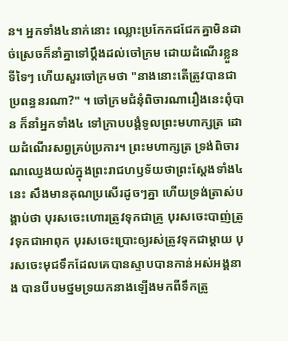ន។ អ្នកទាំង៤នាក់នោះ ឈ្លោះប្រកែកជជែកគ្នាមិនដាច់ស្រេចក៏នាំគ្នាទៅប្តឹងដល់ចៅក្រម ដោយដំណើរខ្លួនទីទៃៗ ហើយសួរចៅក្រមថា "នាងនោះតើត្រូវបានជាប្រពន្ធនរណា?" ។ ចៅក្រមជំនុំពិចារណារឿងនេះពុំបាន ក៏នាំអ្នកទាំង៤ ទៅក្រាបបង្គំទូលព្រះមហាក្សត្រ ដោយដំណើរសព្វគ្រប់ប្រការ។ ព្រះមហាក្សត្រ ទ្រង់ពិចារណឈ្វេងយល់ក្នុងព្រះរាជហឫទ័យថាព្រះស្តែងទាំង៤នេះ សឹងមានគុណប្រសើរដូចៗគ្នា ហើយទ្រង់ត្រាស់បង្គាប់ថា បុរសចេះហោរត្រូវទុកជាគ្រូ បុរសចេះបាញ់ត្រូវទុកជាអាពុក បុរសចេះប្រោះឲ្យរស់ត្រូវទុកជាម្តាយ បុរសចេះមុជទឹកដែលគេបានស្ទាបបានកាន់អស់អង្គនាង បានបីបមថ្នមទ្រយកនាងឡើងមកពីទឹកត្រូ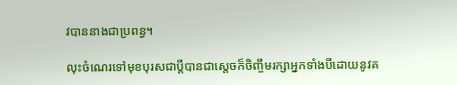វបាននាងជាប្រពន្ធ។

លុះចំណេរទៅមុខបុរសជាប្តីបានជាស្តេចក៏ចិញ្ចឹមរក្សាអ្នកទាំងបីដោយនូវគ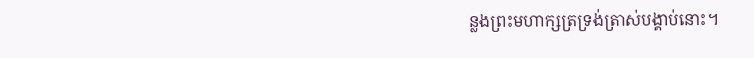ន្លងព្រះមហាក្សត្រទ្រង់ត្រាស់បង្គាប់នោះ។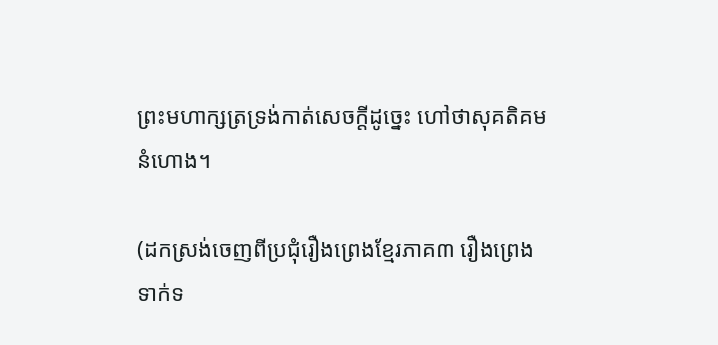ព្រះមហាក្សត្រទ្រង់កាត់សេចក្តីដូច្នេះ ហៅថាសុគតិគមនំហោង។

(ដកស្រង់ចេញពីប្រជុំរឿងព្រេងខ្មែរភាគ៣ រឿងព្រេងទាក់ទ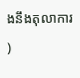ងនឹងតុលាការ)